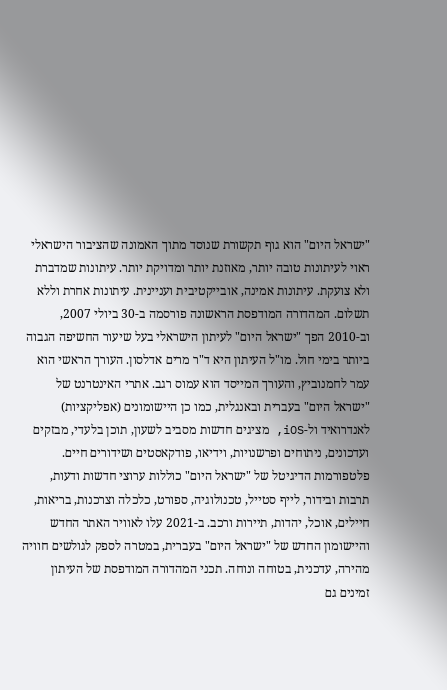"ישראל היום" הוא גוף תקשורת שנוסד מתוך האמונה שהציבור הישראלי ראוי לעיתונות טובה יותר, מאוזנת יותר ומדויקת יותר. עיתונות שמדברת ולא צועקת. עיתונות אמינה, אובייקטיבית ועניינית. עיתונות אחרת וללא תשלום. המהדורה המודפסת הראשונה פורסמה ב-30 ביולי 2007, וב-2010 הפך "ישראל היום" לעיתון הישראלי בעל שיעור החשיפה הגבוה ביותר בימי חול. מו"ל העיתון היא ד"ר מרים אדלסון. העורך הראשי הוא עמר לחמנוביץ, והעורך המייסד הוא עמוס רגב. אתרי האינטרנט של "ישראל היום" בעברית ובאנגלית, כמו כן היישומונים (אפליקציות) לאנדרואיד ול-iOS, מציגים חדשות מסביב לשעון, תוכן בלעדי, מבזקים ועדכונים, ניתוחים ופרשנויות, וידיאו, פודקאסטים ושידורים חיים. פלטפורמות הדיגיטל של "ישראל היום" כוללות ערוצי חדשות ודעות, תרבות ובידור, לייף סטייל, טכנולוגיה, ספורט, כלכלה וצרכנות, בריאות, חיילים, אוכל, יהדות, תיירות ורכב. ב-2021 עלו לאוויר האתר החדש והיישומון החדש של "ישראל היום" בעברית, במטרה לספק לגולשים חוויה מהירה, עדכנית, בטוחה ונוחה. תכני המהדורה המודפסת של העיתון זמינים גם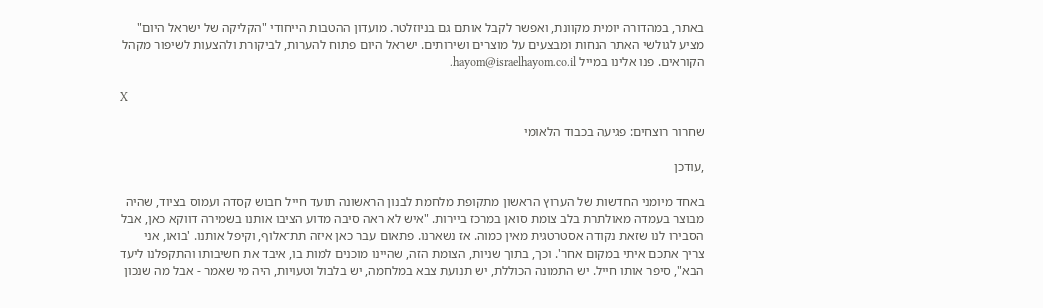באתר, במהדורה יומית מקוונת, ואפשר לקבל אותם גם בניוזלטר. מועדון ההטבות הייחודי "הקליקה של ישראל היום" מציע לגולשי האתר הנחות ומבצעים על מוצרים ושירותים. ישראל היום פתוח להערות, לביקורת ולהצעות לשיפור מקהל הקוראים. פנו אלינו במייל hayom@israelhayom.co.il.

X

שחרור רוצחים: פגיעה בכבוד הלאומי

,עודכן

באחד מיומני החדשות של הערוץ הראשון מתקופת מלחמת לבנון הראשונה תועד חייל חבוש קסדה ועמוס בציוד, שהיה מבוצר בעמדה מאולתרת בלב צומת סואן במרכז ביירות. "איש לא ראה סיבה מדוע הציבו אותנו בשמירה דווקא כאן, אבל הסבירו לנו שזאת נקודה אסטרטגית מאין כמוה. אז נשארנו. פתאום עבר כאן איזה תת־אלוף, וקיפל אותנו. 'בואו, אני צריך אתכם איתי במקום אחר'. וכך, בתוך שניות, הצומת הזה, שהיינו מוכנים למות בו, איבד את חשיבותו והתקפלנו ליעד הבא", סיפר אותו חייל. יש התמונה הכוללת, יש תנועת צבא במלחמה, יש בלבול וטעויות, היה מי שאמר - אבל מה שנכון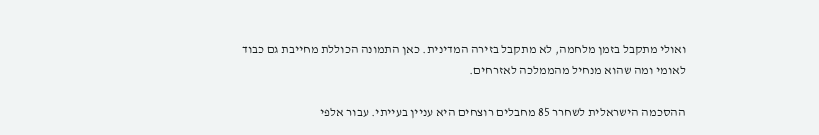ואולי מתקבל בזמן מלחמה, לא מתקבל בזירה המדינית. כאן התמונה הכוללת מחייבת גם כבוד לאומי ומה שהוא מנחיל מהממלכה לאזרחים.

ההסכמה הישראלית לשחרר 85 מחבלים רוצחים היא עניין בעייתי. עבור אלפי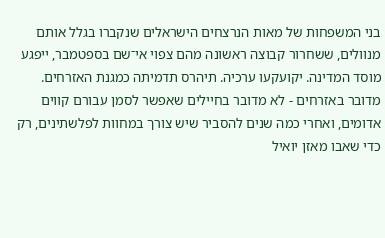בני המשפחות של מאות הנרצחים הישראלים שנקברו בגלל אותם מנוולים, ששחרור קבוצה ראשונה מהם צפוי אי־שם בספטמבר, ייפגע מוסד המדינה. יקועקעו ערכיה. תיהרס תדמיתה כמגנת האזרחים. מדובר באזרחים - לא מדובר בחיילים שאפשר לסמן עבורם קווים אדומים, ואחרי כמה שנים להסביר שיש צורך במחוות לפלשתינים, רק כדי שאבו מאזן יואיל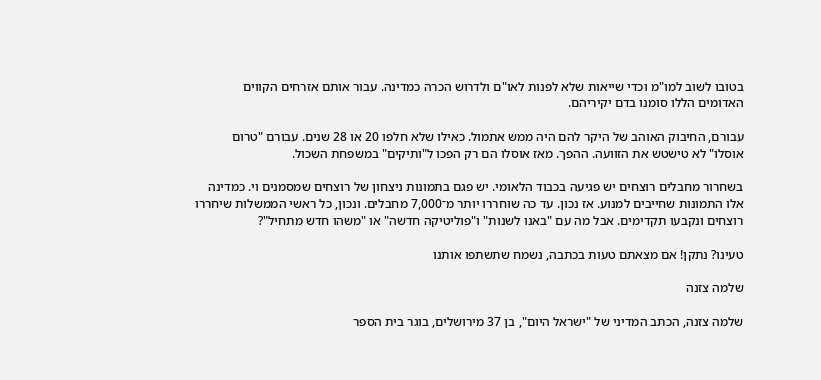בטובו לשוב למו"מ וכדי שייאות שלא לפנות לאו"ם ולדרוש הכרה כמדינה. עבור אותם אזרחים הקווים האדומים הללו סומנו בדם יקיריהם.

עבורם, החיבוק האוהב של היקר להם היה ממש אתמול. כאילו שלא חלפו 20 או 28 שנים. עבורם "טרום אוסלו" לא טישטש את הזוועה. ההפך. מאז אוסלו הם רק הפכו ל"ותיקים" במשפחת השכול.

בשחרור מחבלים רוצחים יש פגיעה בכבוד הלאומי. יש פגם בתמונות ניצחון של רוצחים שמסמנים וי. כמדינה אלו התמונות שחייבים למנוע. אז נכון. עד כה שוחררו יותר מ־7,000 מחבלים. ונכון, כל ראשי הממשלות שיחררו רוצחים ונקבעו תקדימים. אבל מה עם "באנו לשנות" ו"פוליטיקה חדשה" או "משהו חדש מתחיל"?

טעינו? נתקן! אם מצאתם טעות בכתבה, נשמח שתשתפו אותנו

שלמה צזנה

שלמה צזנה, הכתב המדיני של "ישראל היום", בן 37 מירושלים, בוגר בית הספר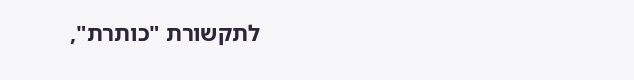לתקשורת "כותרת",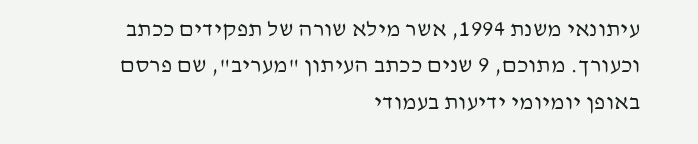עיתונאי משנת 1994, אשר מילא שורה של תפקידים ככתב וכעורך. מתוכם, 9 שנים ככתב העיתון "מעריב", שם פרסם באופן יומיומי ידיעות בעמודי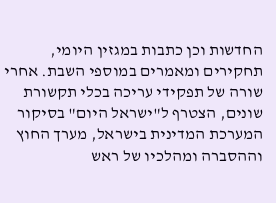החדשות וכן כתבות במגזין היומי, תחקירים ומאמרים במוספי השבת. אחרי שורה של תפקידי עריכה בכלי תקשורת שונים, הצטרף ל"ישראל היום" בסיקור המערכת המדינית בישראל, מערך החוץ וההסברה ומהלכיו של ראש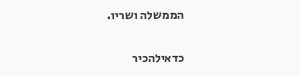הממשלה ושריו.

כדאילהכיר